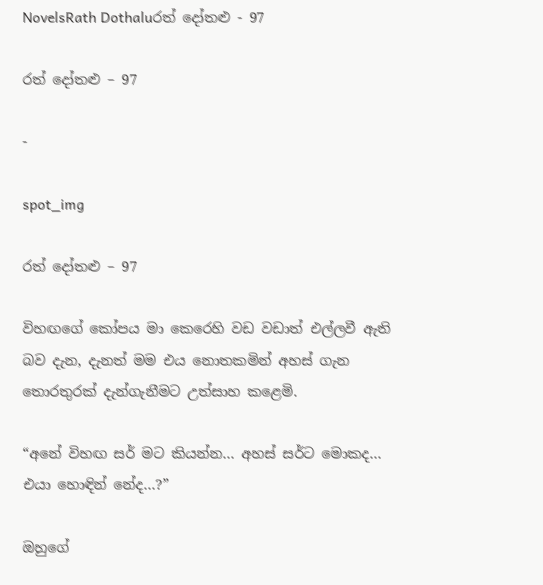NovelsRath Dothaluරත් දෝතළු - 97

රත් දෝතළු – 97

-

spot_img

රත් දෝතළු – 97

විහඟගේ කෝපය මා කෙරෙහි වඩ වඩාත් එල්ලවී ඇති බව දැන, දැනත් මම එය නොතකමින් අහස් ගැන තොරතුරක් දැන්ගැනීමට උත්සාහ කළෙමි.

“අනේ විහඟ සර් මට කියන්න… අහස් සර්ට මොකද… එයා හොඳින් නේද…?”

ඔහුගේ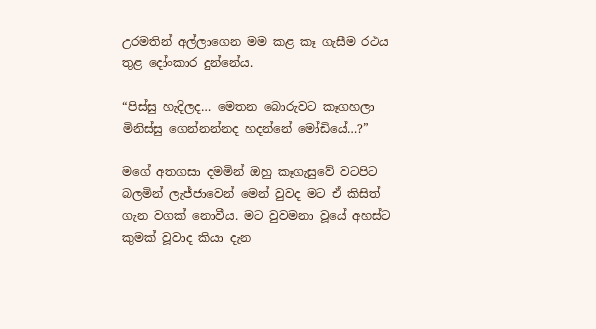උරමතින් අල්ලාගෙන මම කළ කෑ ගැසීම රථය තුළ දෝංකාර දුන්නේය.

“පිස්සු හැදිලද… මෙතන බොරුවට කෑගහලා මිනිස්සු ගෙන්නන්නද හදන්නේ මෝඩියේ…?”

මගේ අතගසා දමමින් ඔහු කෑගැසුවේ වටපිට බලමින් ලැජ්ජාවෙන් මෙන් වුවද මට ඒ කිසිත් ගැන වගක් නොවීය. මට වුවමනා වූයේ අහස්ට කුමක් වූවාද කියා දැන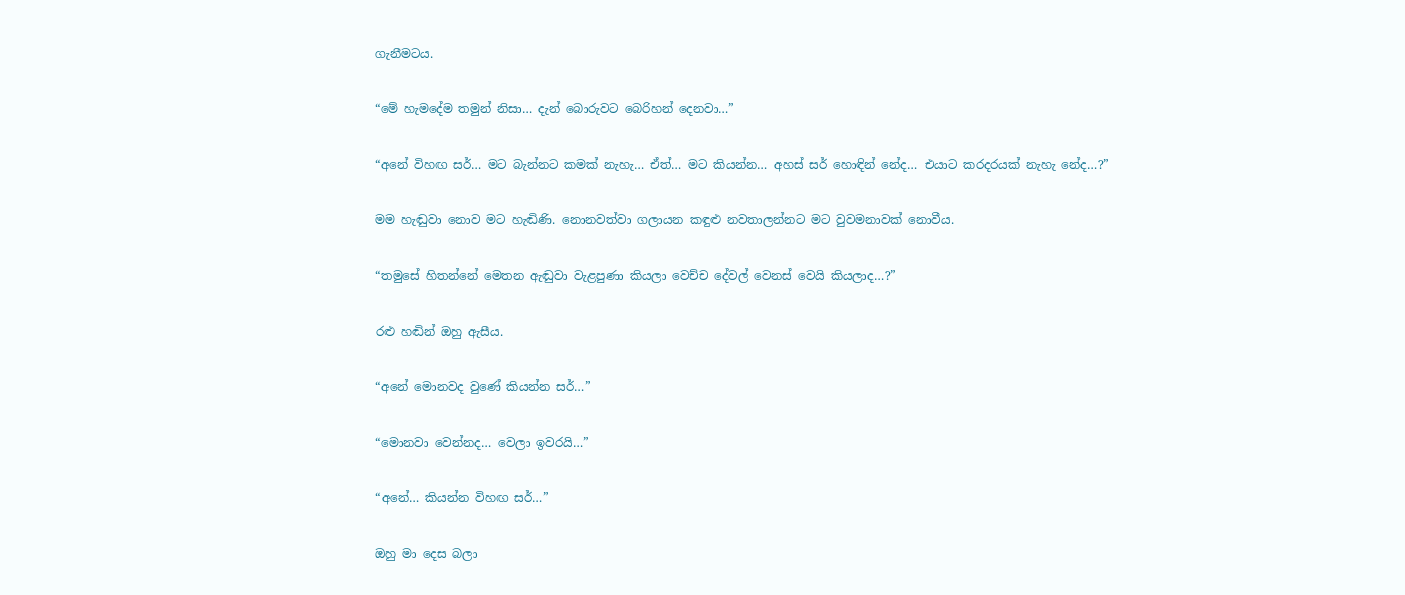ගැනීමටය.

“මේ හැමදේම තමුන් නිසා… දැන් බොරුවට බෙරිහන් දෙනවා…”

“අනේ විහඟ සර්… මට බැන්නට කමක් නැහැ… ඒත්… මට කියන්න… අහස් සර් හොඳින් නේද… එයාට කරදරයක් නැහැ නේද…?”

මම හැඬුවා නොව මට හැඬිණි. නොනවත්වා ගලායන කඳුළු නවතාලන්නට මට වුවමනාවක් නොවීය.

“තමුසේ හිතන්නේ මෙතන ඇඬුවා වැළපුණා කියලා වෙච්ච දේවල් වෙනස් වෙයි කියලාද…?”

රළු හඬින් ඔහු ඇසීය.

“අනේ මොනවද වුණේ කියන්න සර්…”

“මොනවා වෙන්නද… වෙලා ඉවරයි…”

“අනේ… කියන්න විහඟ සර්…”

ඔහු මා දෙස බලා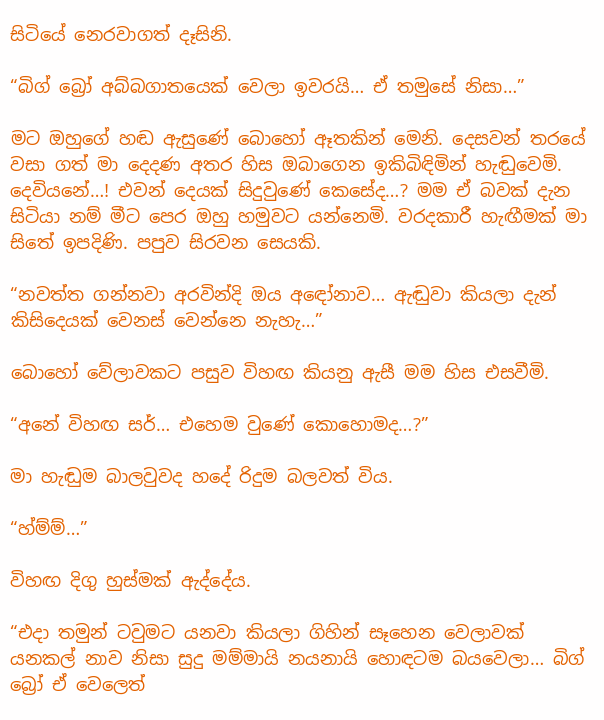සිටියේ නෙරවාගත් දෑසිනි.

“බිග් බ්‍රෝ අබ්බගාතයෙක් වෙලා ඉවරයි… ඒ තමුසේ නිසා…”

මට ඔහුගේ හඬ ඇසුණේ බොහෝ ඈතකින් මෙනි. දෙසවන් තරයේ වසා ගත් මා දෙදණ අතර හිස ඔබාගෙන ඉකිබිඳිමින් හැඬුවෙමි. දෙවියනේ…! එවන් දෙයක් සිදුවුණේ කෙසේද…? මම ඒ බවක් දැන සිටියා නම් මීට පෙර ඔහු හමුවට යන්නෙමි. වරදකාරී හැඟීමක් මා සිතේ ඉපදිණි. පපුව සිරවන සෙයකි.

“නවත්ත ගන්නවා අරවින්දි ඔය අඳෝනාව… ඇඬුවා කියලා දැන් කිසිදෙයක් වෙනස් වෙන්නෙ නැහැ…”

බොහෝ වේලාවකට පසුව විහඟ කියනු ඇසී මම හිස එසවීමි.

“අනේ විහඟ සර්… එහෙම වුණේ කොහොමද…?”

මා හැඬුම බාලවුවද හදේ රිදුම බලවත් විය.

“හ්ම්ම්…”

විහඟ දිගු හුස්මක් ඇද්දේය.

“එදා තමුන් ටවුමට යනවා කියලා ගිහින් සෑහෙන වෙලාවක් යනකල් නාව නිසා සුදු මම්මායි නයනායි හොඳටම බයවෙලා… බිග් බ්‍රෝ ඒ වෙලෙත්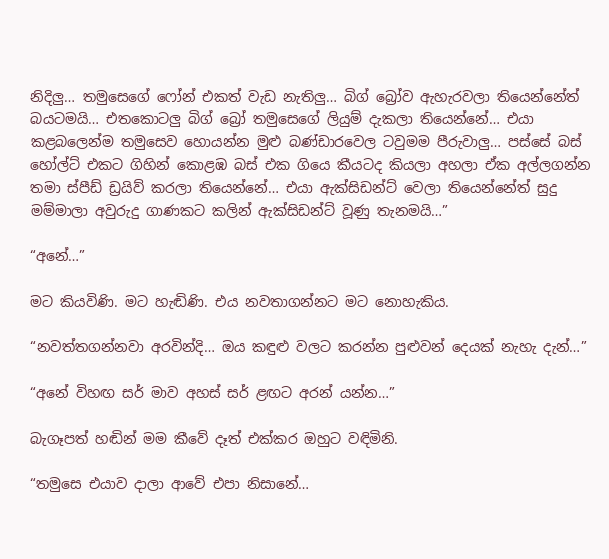නිදිලු… තමුසෙගේ ෆෝන් එකත් වැඩ නැතිලු… බිග් බ්‍රෝව ඇහැරවලා තියෙන්නේත් බයටමයි… එතකොටලු බිග් බ්‍රෝ තමුසෙගේ ලියුම් දැකලා තියෙන්නේ… එයා කළබලෙන්ම තමුසෙව හොයන්න මුළු බණ්ඩාරවෙල ටවුමම පීරුවාලු… පස්සේ බස් හෝල්ට් එකට ගිහින් කොළඹ බස් එක ගියෙ කීයටද කියලා අහලා ඒක අල්ලගන්න තමා ස්පීඩ් ඩ්‍රයිව් කරලා තියෙන්නේ… එයා ඇක්සිඩන්ට් වෙලා තියෙන්නේත් සුදු මම්මාලා අවුරුදු ගාණකට කලින් ඇක්සිඩන්ට් වූණු තැනමයි…”

“අනේ…”

මට කියවිණි. මට හැඬිණි. එය නවතාගන්නට මට නොහැකිය.

“නවත්තගන්නවා අරවින්දි… ඔය කඳුළු වලට කරන්න පුළුවන් දෙයක් නැහැ දැන්…”

“අනේ විහඟ සර් මාව අහස් සර් ළඟට අරන් යන්න…”

බැගෑපත් හඬින් මම කීවේ දෑත් එක්කර ඔහුට වඳිමිනි.

“තමුසෙ එයාව දාලා ආවේ එපා නිසානේ…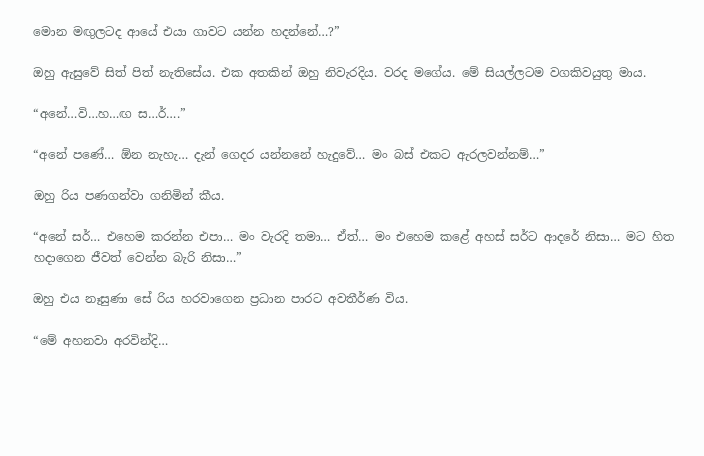මොන මඟුලටද ආයේ එයා ගාවට යන්න හදන්නේ…?”

ඔහු ඇසුවේ සිත් පිත් නැතිසේය. එක අතකින් ඔහු නිවැරදිය. වරද මගේය. මේ සියල්ලටම වගකිවයුතු මාය.

“අනේ…වි…හ…ඟ ස…ර්….”

“අනේ පණේ… ඕන නැහැ… දැන් ගෙදර යන්නනේ හැදුවේ… මං බස් එකට ඇරලවන්නම්…”

ඔහු රිය පණගන්වා ගනිමින් කීය.

“අනේ සර්… එහෙම කරන්න එපා… මං වැරදි තමා… ඒත්… මං එහෙම කළේ අහස් සර්ට ආදරේ නිසා… මට හිත හදාගෙන ජීවත් වෙන්න බැරි නිසා…”

ඔහු එය නෑසුණා සේ රිය හරවාගෙන ප්‍රධාන පාරට අවතීර්ණ විය.

“මේ අහනවා අරවින්දි…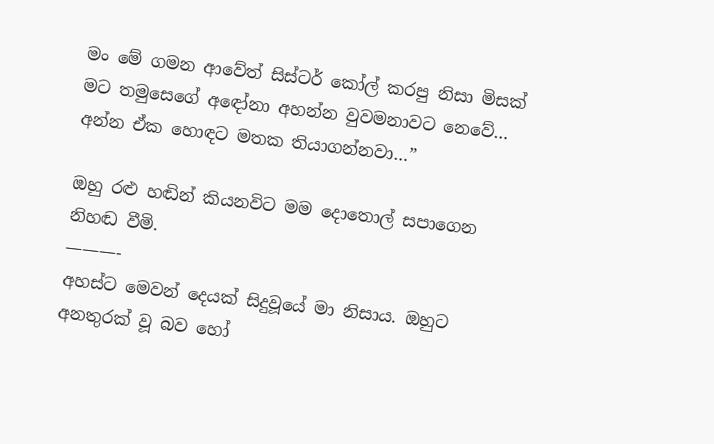මං මේ ගමන ආවේත් සිස්ටර් කෝල් කරපු නිසා මිසක් මට තමුසෙගේ අඳෝනා අහන්න වුවමනාවට නෙවේ… අන්න ඒක හොඳට මතක තියාගන්නවා…”

ඔහු රළු හඬින් කියනවිට මම දොතොල් සපාගෙන නිහඬ වීමි.
———-
අහස්ට මෙවන් දෙයක් සිදුවූයේ මා නිසාය. ඔහුට අනතුරක් වූ බව හෝ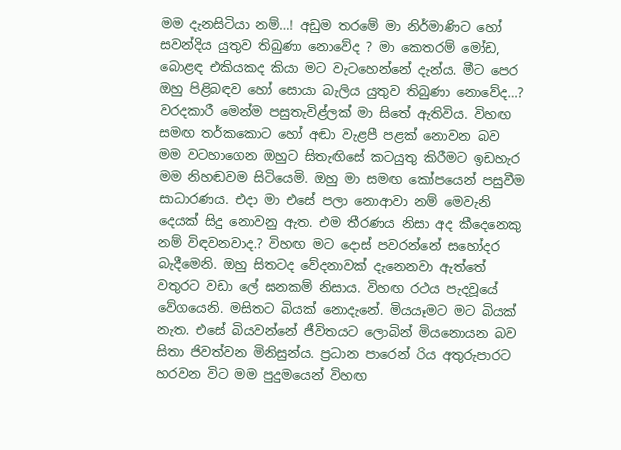මම දැනසිටියා නම්…! අඩුම තරමේ මා නිර්මාණිට හෝ සවන්දිය යුතුව තිබුණා නොවේද ? මා කෙතරම් මෝඩ, බොළඳ එකියකද කියා මට වැටහෙන්නේ දැන්ය. මීට පෙර ඔහු පිළිබඳව හෝ සොයා බැලිය යුතුව තිබුණා නොවේද…?
වරදකාරී මෙන්ම පසුතැවිළ්ලක් මා සිතේ ඇතිවිය. විහඟ සමඟ තර්කකොට හෝ අඬා වැළපී පළක් නොවන බව මම වටහාගෙන ඔහුට සිතැඟිසේ කටයුතු කිරීමට ඉඩහැර මම නිහඬවම සිටියෙමි. ඔහු මා සමඟ කෝපයෙන් පසුවීම සාධාරණය. එදා මා එසේ පලා නොආවා නම් මෙවැනි දෙයක් සිදු නොවනු ඇත. එම තීරණය නිසා අද කීදෙනෙකු නම් විඳවනවාද.? විහඟ මට දොස් පවරන්නේ සහෝදර බැදීමෙනි. ඔහු සිතටද වේදනාවක් දැනෙනවා ඇත්තේ වතුරට වඩා ලේ ඝනකම් නිසාය. විහඟ රථය පැදවූයේ වේගයෙනි. මසිතට බියක් නොදැනේ. මියයෑමට මට බියක් නැත. එසේ බියවන්නේ ජීවිතයට ලොබින් මියනොයන බව සිතා ජිවත්වන මිනිසුන්ය. ප්‍රධාන පාරෙන් රිය අතුරුපාරට හරවන විට මම පුදුමයෙන් විහඟ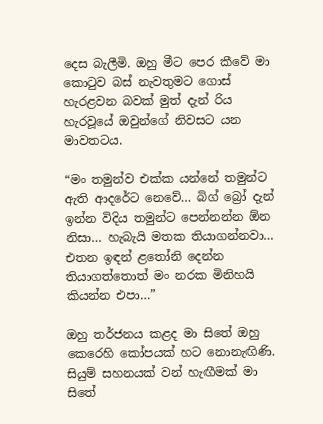දෙස බැලීමි. ඔහු මීට පෙර කීවේ මා කොටුව බස් නැවතුමට ගොස් හැරළවන බවක් මුත් දැන් රිය හැරවූයේ ඔවුන්ගේ නිවසට යන මාවතටය.

“මං තමුන්ව එක්ක යන්නේ තමුන්ට ඇති ආදරේට නෙවේ… බිග් බ්‍රෝ දැන් ඉන්න විදිය තමුන්ට පෙන්නන්න ඕන නිසා… හැබැයි මතක තියාගන්නවා… එතන ඉඳන් ළතෝනි දෙන්න තියාගත්තොත් මං නරක මිනිහයි කියන්න එපා…”

ඔහු තර්ජනය කළද මා සිතේ ඔහු කෙරෙහි කෝපයක් හට නොනැඟිණි. සියුම් සහනයක් වන් හැඟීමක් මා සිතේ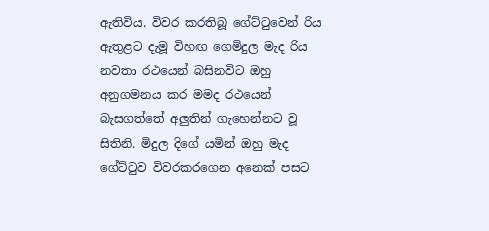ඇතිවිය. විවර කරතිබූ ගේට්ටුවෙන් රිය ඇතුළට දැමූ විහඟ ගෙමිදුල මැද රිය නවතා රථයෙන් බසිනවිට ඔහු අනුගමනය කර මමද රථයෙන් බැසගත්තේ අලුතින් ගැහෙන්නට වූ සිතිනි. මිදුල දිගේ යමින් ඔහු මැද ගේට්ටුව විවරකරගෙන අනෙක් පසට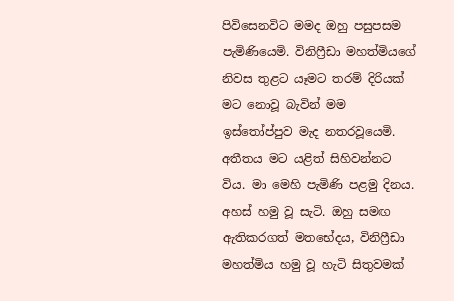පිවිසෙනවිට මමද ඔහු පසුපසම පැමිණියෙමි. විනිෆ්‍රීඩා මහත්මියගේ නිවස තුළට යෑමට තරම් දිරියක් මට නොවූ බැවින් මම ඉස්තෝප්පුව මැද නතරවූයෙමි. අතීතය මට යළිත් සිහිවන්නට විය. මා මෙහි පැමිණි පළමු දිනය. අහස් හමු වූ සැටි. ඔහු සමඟ ඇතිකරගත් මතභේදය, විනිෆ්‍රීඩා මහත්මිය හමු වූ හැටි සිතුවමක්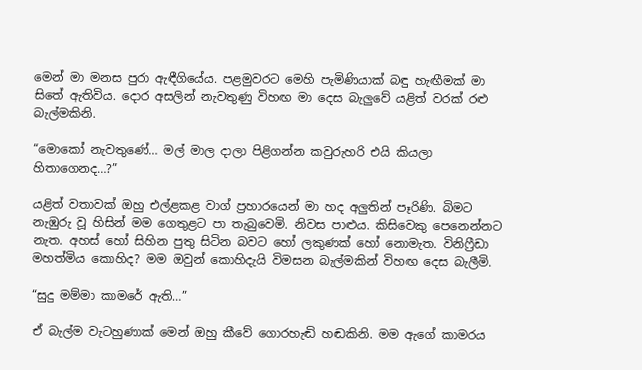මෙන් මා මනස පුරා ඇඳීගියේය. පළමුවරට මෙහි පැමිණියාක් බඳු හැඟීමක් මා සිතේ ඇතිවිය. දොර අසලින් නැවතුණු විහඟ මා දෙස බැලුවේ යළිත් වරක් රළු බැල්මකිනි.

“මොකෝ නැවතුණේ… මල් මාල දාලා පිළිගන්න කවුරුහරි එයි කියලා හිතාගෙනද…?”

යළිත් වතාවක් ඔහු එල්ළකළ වාග් ප්‍රහාරයෙන් මා හද අලුතින් පෑරිණි. බිමට නැඹුරු වූ හිසින් මම ගෙතුළට පා තැබුවෙමි. නිවස පාළුය. කිසිවෙකු පෙනෙන්නට නැත. අහස් හෝ සිහින පුතු සිටින බවට හෝ ලකුණක් හෝ නොමැත. විනිෆ්‍රීඩා මහත්මිය කොහිද? මම ඔවුන් කොහිදැයි විමසන බැල්මකින් විහඟ දෙස බැලීමි.

“සුදු මම්මා කාමරේ ඇති…”

ඒ බැල්ම වැටහුණාක් මෙන් ඔහු කීවේ ගොරහැඬි හඬකිනි. මම ඇගේ කාමරය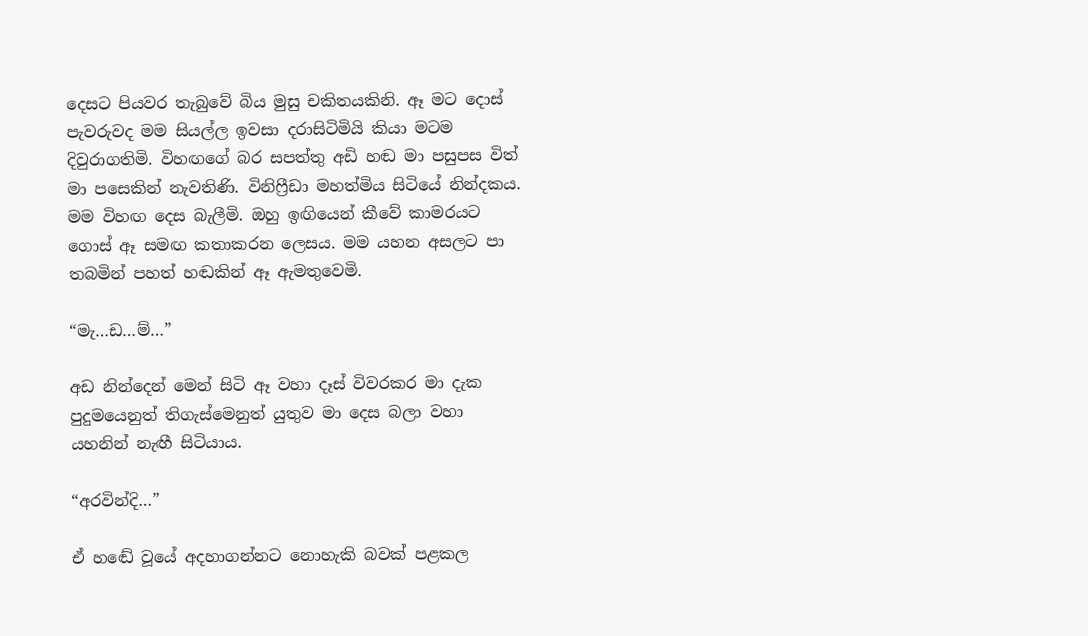දෙසට පියවර තැබුවේ බිය මුසු චකිතයකිනි. ඈ මට දොස් පැවරුවද මම සියල්ල ඉවසා දරාසිටිමියි කියා මටම දිවුරාගතිමි. විහඟගේ බර සපත්තු අඩි හඬ මා පසුපස විත් මා පසෙකින් නැවතිණි. විනිෆ්‍රීඩා මහත්මිය සිටියේ නින්දකය.
මම විහඟ දෙස බැලීමි. ඔහු ඉඟියෙන් කීවේ කාමරයට ගොස් ඈ සමඟ කතාකරන ලෙසය. මම යහන අසලට පා තබමින් පහත් හඬකින් ඈ ඇමතුවෙමි.

“මැ…ඩ…ම්…”

අඩ නින්දෙන් මෙන් සිටි ඈ වහා දෑස් විවරකර මා දැක පුදුමයෙනුත් තිගැස්මෙනුත් යුතුව මා දෙස බලා වහා යහනින් නැඟී සිටියාය.

“අරවින්දි…”

ඒ හඬේ වූයේ අදහාගන්නට නොහැකි බවක් පළකල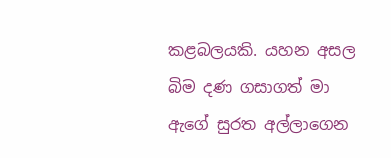කළබලයකි. යහන අසල බිම දණ ගසාගත් මා ඇගේ සුරත අල්ලාගෙන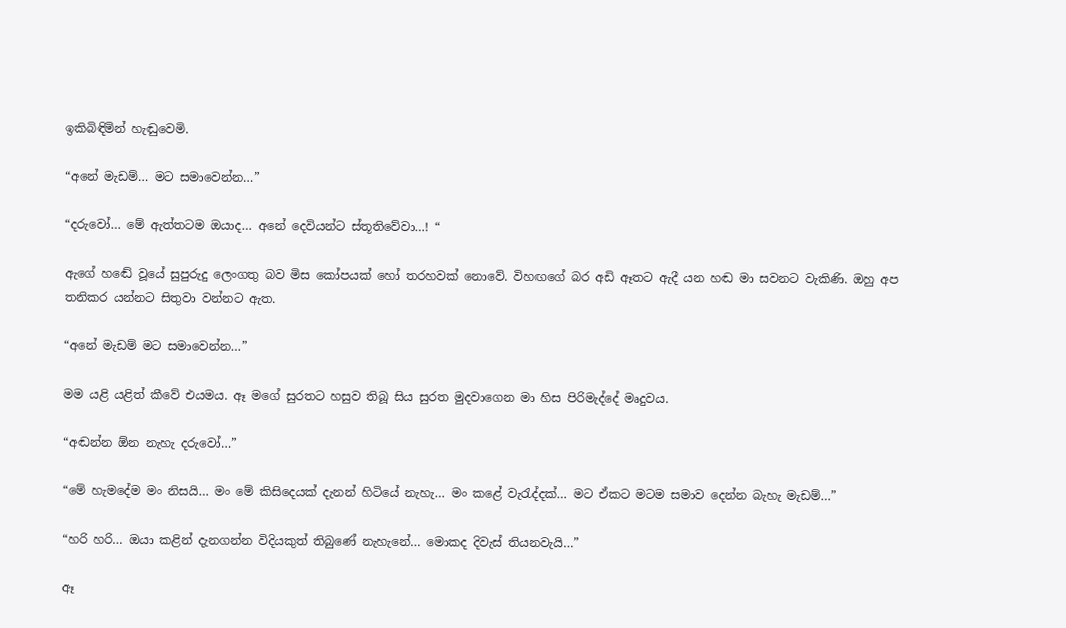ඉකිබිඳිමින් හැඬුවෙමි.

“අනේ මැඩම්… මට සමාවෙන්න…”

“දරුවෝ… මේ ඇත්තටම ඔයාද… අනේ දෙවියන්ට ස්තූතිවේවා…! “

ඇගේ හඬේ වූයේ සුපුරුදු ලෙංගතු බව මිස කෝපයක් හෝ තරහවක් නොවේ. විහඟගේ බර අඩි ඈතට ඇදී යන හඬ මා සවනට වැකිණි. ඔහු අප තනිකර යන්නට සිතුවා වන්නට ඇත.

“අනේ මැඩම් මට සමාවෙන්න…”

මම යළි යළිත් කීවේ එයමය. ඈ මගේ සුරතට හසුව තිබූ සිය සුරත මුදවාගෙන මා හිස පිරිමැද්දේ මෘදුවය.

“අඬන්න ඕන නැහැ දරුවෝ…”

“මේ හැමදේම මං නිසයි… මං මේ කිසිදෙයක් දැනන් හිටියේ නැහැ… මං කළේ වැරැද්දක්… මට ඒකට මටම සමාව දෙන්න බැහැ මැඩම්…”

“හරි හරි… ඔයා කළින් දැනගන්න විදියකුත් තිබුණේ නැහැනේ… මොකද දිවැස් තියනවැයි…”

ඈ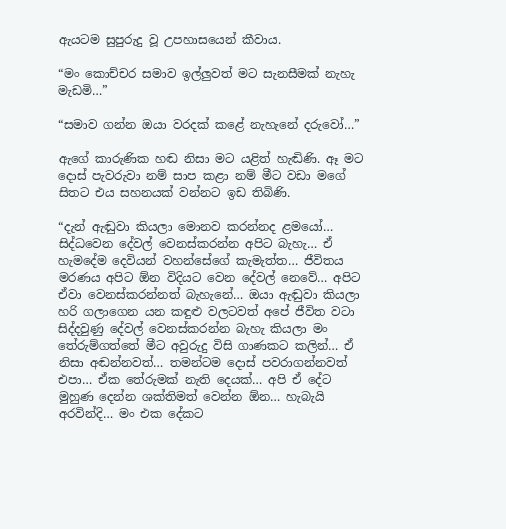ඇයටම සුපුරුදු වූ උපහාසයෙන් කීවාය.

“මං කොච්චර සමාව ඉල්ලුවත් මට සැනසීමක් නැහැ මැඩමි…”

“සමාව ගන්න ඔයා වරදක් කළේ නැහැනේ දරුවෝ…”

ඇගේ කාරුණික හඬ නිසා මට යළිත් හැඬිණි. ඈ මට දොස් පැවරුවා නම් සාප කළා නම් මීට වඩා මගේ සිතට එය සහනයක් වන්නට ඉඩ තිබිණි.

“දැන් ඇඬුවා කියලා මොනව කරන්නද ළමයෝ… සිද්ධවෙන දේවල් වෙනස්කරන්න අපිට බැහැ… ඒ හැමදේම දෙවියන් වහන්සේගේ කැමැත්ත… ජීවිතය මරණය අපිට ඕන විදියට වෙන දේවල් නෙවේ… අපිට ඒවා වෙනස්කරන්නත් බැහැනේ… ඔයා ඇඬුවා කියලා හරි ගලාගෙන යන කඳුළු වලටවත් අපේ ජීවිත වටා සිද්දවුණු දේවල් වෙනස්කරන්න බැහැ කියලා මං තේරුම්ගත්තේ මීට අවුරුදු විසි ගාණකට කලින්… ඒ නිසා අඬන්නවත්… තමන්ටම දොස් පවරාගන්නවත් එපා… ඒක තේරුමක් නැති දෙයක්… අපි ඒ දේට මුහුණ දෙන්න ශක්තිමත් වෙන්න ඕන… හැබැයි අරවින්දි… මං එක දේකට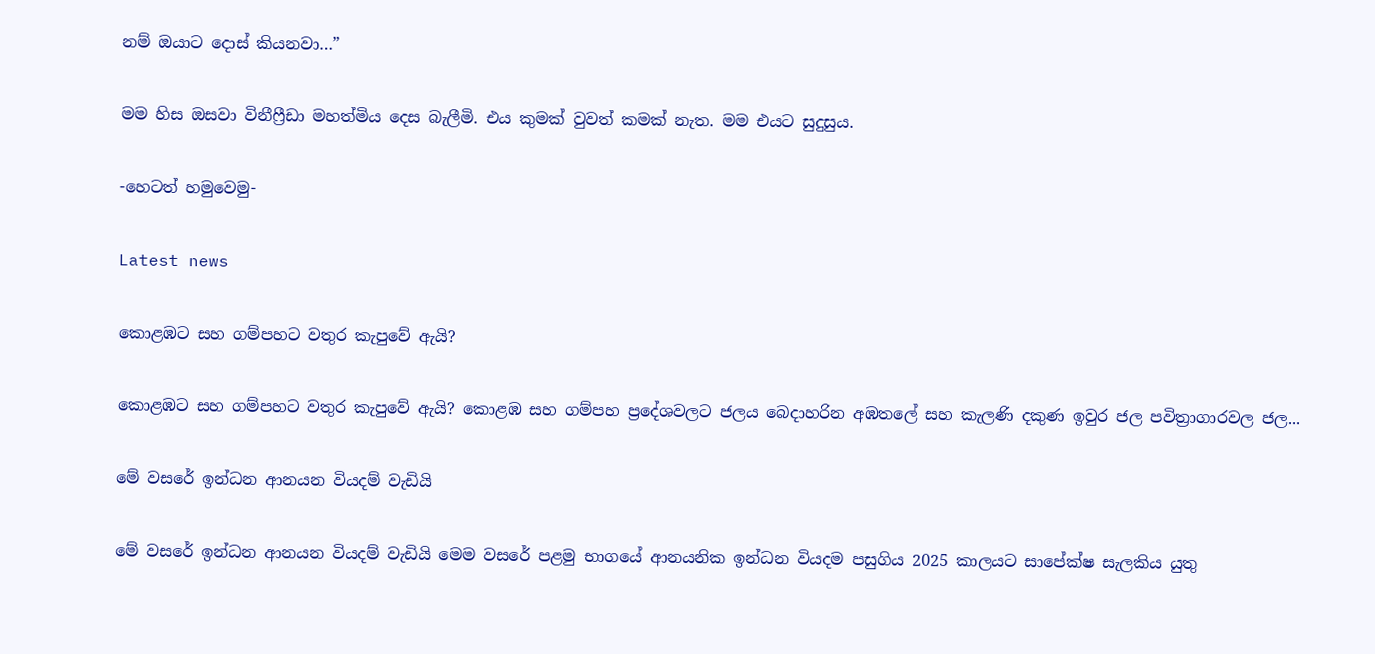නම් ඔයාට දොස් කියනවා…”

මම හිස ඔසවා විනීෆ්‍රීඩා මහත්මිය දෙස බැලීමි. එය කුමක් වුවත් කමක් නැත. මම එයට සුදුසුය.

-හෙටත් හමුවෙමු-

Latest news

කොළඹට සහ ගම්පහට වතුර කැපුවේ ඇයි?

කොළඹට සහ ගම්පහට වතුර කැපුවේ ඇයි? කොළඹ සහ ගම්පහ ප්‍රදේශවලට ජලය බෙදාහරින අඹතලේ සහ කැලණි දකුණ ඉවුර ජල පවිත්‍රාගාරවල ජල...

මේ වසරේ ඉන්ධන ආනයන වියදම් වැඩියි

මේ වසරේ ඉන්ධන ආනයන වියදම් වැඩියි මෙම වසරේ පළමු භාගයේ ආනයනික ඉන්ධන වියදම පසුගිය 2025 කාලයට සාපේක්ෂ සැලකිය යුතු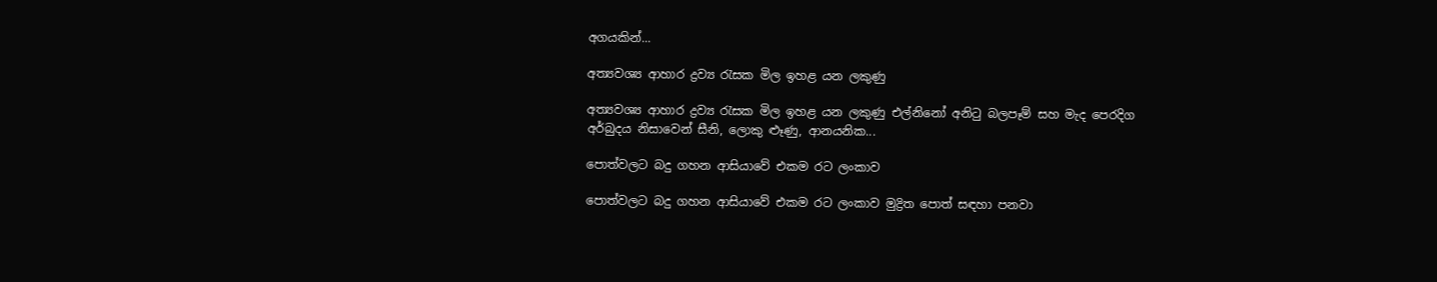අගයකින්...

අත්‍යවශ්‍ය ආහාර ද්‍රව්‍ය රැසක මිල ඉහළ යන ලකුණු

අත්‍යවශ්‍ය ආහාර ද්‍රව්‍ය රැසක මිල ඉහළ යන ලකුණු එල්නිනෝ අනිටු බලපෑම් සහ මැද පෙරදිග අර්බුදය නිසාවෙන් සීනි, ලොකු ළූණු, ආනයනික...

පොත්වලට බදු ගහන ආසියාවේ එකම රට ලංකාව

පොත්වලට බදු ගහන ආසියාවේ එකම රට ලංකාව මුද්‍රිත පොත් සඳහා පනවා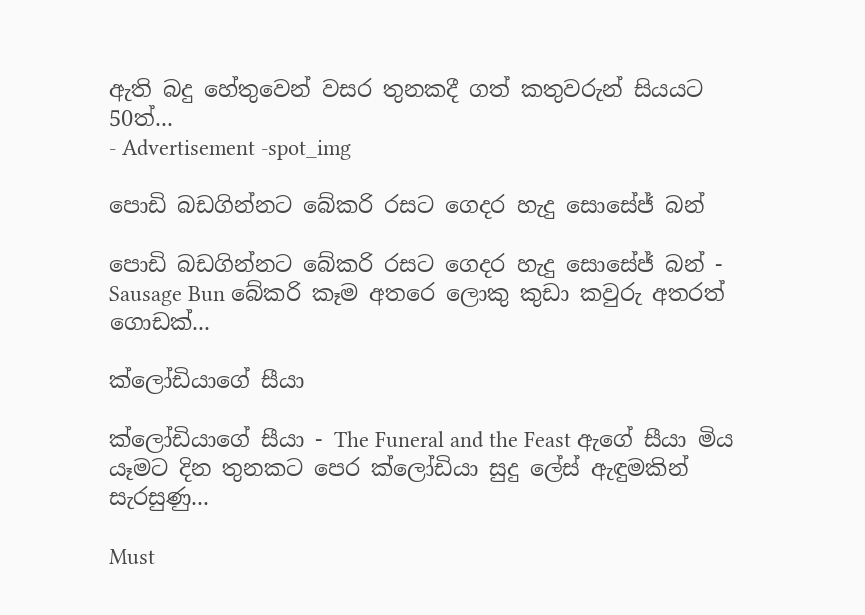ඇති බදු හේතුවෙන් වසර තුනකදී ගත් කතුවරුන් සියයට 50ත්...
- Advertisement -spot_img

පොඩි බඩගින්නට බේකරි රසට ගෙදර හැදු සොසේජ් බන්

පොඩි බඩගින්නට බේකරි රසට ගෙදර හැදු සොසේජ් බන් - Sausage Bun බේකරි කෑම අතරෙ ලොකු කුඩා කවුරු අතරත් ගොඩක්...

ක්ලෝඩියාගේ සීයා

ක්ලෝඩියාගේ සීයා - The Funeral and the Feast ඇගේ සීයා මිය යෑමට දින තුනකට පෙර ක්ලෝඩියා සුදු ලේස් ඇඳුමකින් සැරසුණු...

Must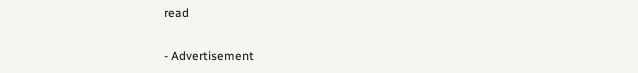read

- Advertisement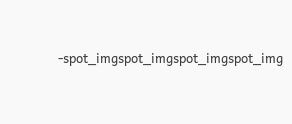-spot_imgspot_imgspot_imgspot_img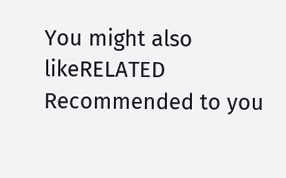You might also likeRELATED
Recommended to you